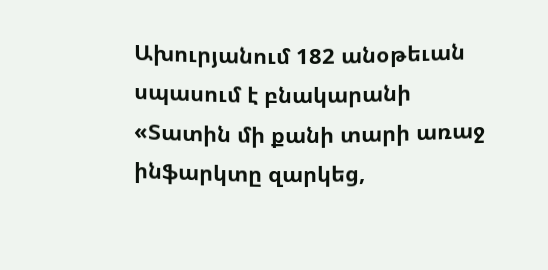Ախուրյանում 182 անօթեւան սպասում է բնակարանի
«Տատին մի քանի տարի առաջ ինֆարկտը զարկեց,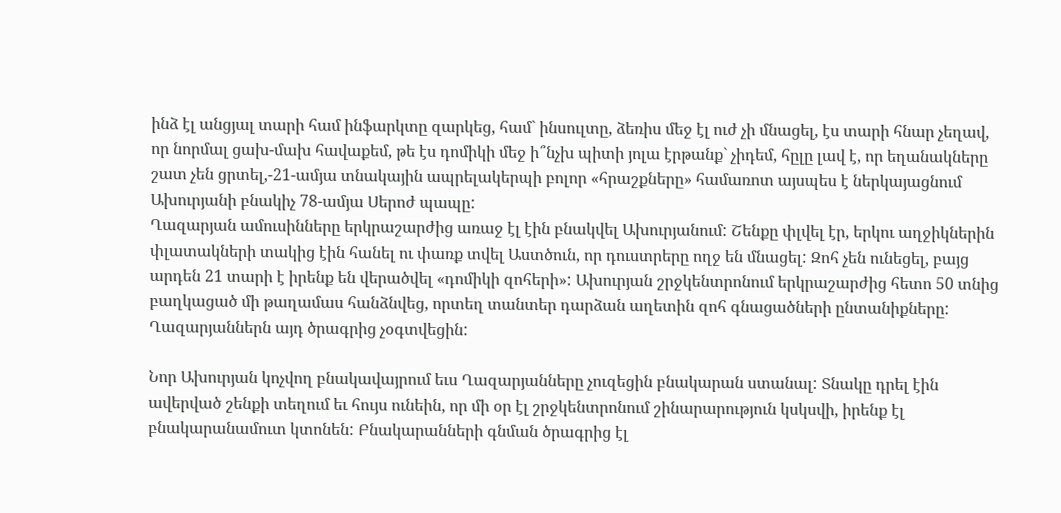ինձ էլ անցյալ տարի համ ինֆարկտը զարկեց, համ` ինսուլտը, ձեռիս մեջ էլ ուժ չի մնացել, էս տարի հնար չեղավ, որ նորմալ ցախ-մախ հավաքեմ, թե էս դոմիկի մեջ ի՞նչխ պիտի յոլա էրթանք` չիդեմ, հըլը լավ է, որ եղանակները շատ չեն ցրտել,-21-ամյա տնակային ապրելակերպի բոլոր «հրաշքները» համառոտ այսպես է ներկայացնում Ախուրյանի բնակիչ 78-ամյա Սերոժ պապը:
Ղազարյան ամուսինները երկրաշարժից առաջ էլ էին բնակվել Ախուրյանում: Շենքը փլվել էր, երկու աղջիկներին փլատակների տակից էին հանել ու փառք տվել Աստծուն, որ դուստրերը ողջ են մնացել: Զոհ չեն ունեցել, բայց արդեն 21 տարի է իրենք են վերածվել «դոմիկի զոհերի»: Ախուրյան շրջկենտրոնում երկրաշարժից հետո 50 տնից բաղկացած մի թաղամաս հանձնվեց, որտեղ տանտեր դարձան աղետին զոհ գնացածների ընտանիքները: Ղազարյաններն այդ ծրագրից չօգտվեցին:

Նոր Ախուրյան կոչվող բնակավայրում եւս Ղազարյանները չուզեցին բնակարան ստանալ: Տնակը դրել էին ավերված շենքի տեղում եւ հույս ունեին, որ մի օր էլ շրջկենտրոնում շինարարություն կսկսվի, իրենք էլ բնակարանամուտ կտոնեն: Բնակարանների գնման ծրագրից էլ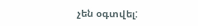չեն օգտվել: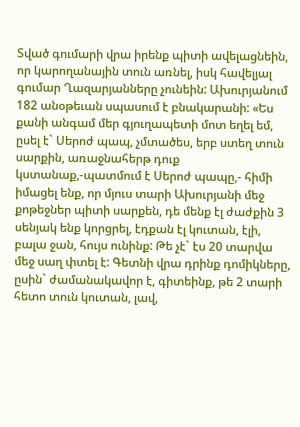Տված գումարի վրա իրենք պիտի ավելացնեին, որ կարողանային տուն առնել, իսկ հավելյալ գումար Ղազարյանները չունեին: Ախուրյանում 182 անօթեւան սպասում է բնակարանի: «Ես քանի անգամ մեր գյուղապետի մոտ եղել եմ, ըսել է` Սերոժ պապ, չմտածես, երբ ստեղ տուն սարքին, առաջնահերթ դուք կստանաք,-պատմում է Սերոժ պապը,- հիմի իմացել ենք, որ մյուս տարի Ախուրյանի մեջ քոթեջներ պիտի սարքեն, դե մենք էլ ժաժքին 3 սենյակ ենք կորցրել, էդքան էլ կուտան, էլի, բալա ջան, հույս ունինք: Թե չէ` էս 20 տարվա մեջ սաղ փտել է: Գետնի վրա դրինք դոմիկները, ըսին` ժամանակավոր է, գիտեինք, թե 2 տարի հետո տուն կուտան, լավ,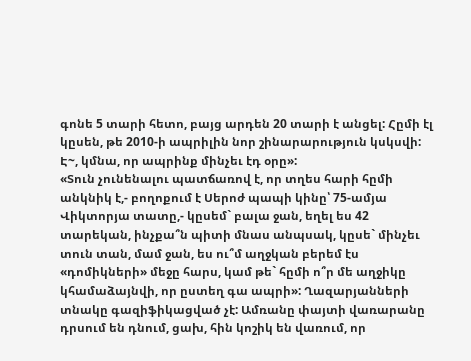գոնե 5 տարի հետո, բայց արդեն 20 տարի է անցել: Հըմի էլ կըսեն, թե 2010-ի ապրիլին նոր շինարարություն կսկսվի: Է~, կմնա, որ ապրինք մինչեւ էդ օրը»:
«Տուն չունենալու պատճառով է, որ տղես հարի հըմի անկնիկ է,- բողոքում է Սերոժ պապի կինը՝ 75-ամյա Վիկտորյա տատը,- կըսեմ` բալա ջան, եղել ես 42 տարեկան, ինչքա՞ն պիտի մնաս անպսակ, կըսե` մինչեւ տուն տան, մամ ջան, ես ու՞մ աղջկան բերեմ էս «դոմիկների» մեջը հարս, կամ թե` հըմի ո՞ր մե աղջիկը կհամաձայնվի, որ ըստեղ գա ապրի»: Ղազարյանների տնակը գազիֆիկացված չէ: Ամռանը փայտի վառարանը դրսում են դնում, ցախ, հին կոշիկ են վառում, որ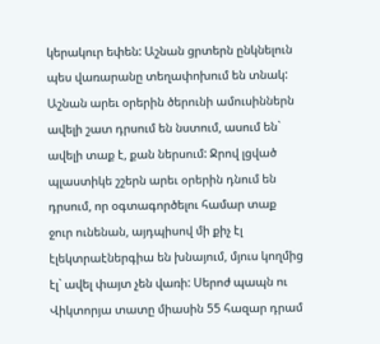կերակուր եփեն: Աշնան ցրտերն ընկնելուն պես վառարանը տեղափոխում են տնակ: Աշնան արեւ օրերին ծերունի ամուսիններն ավելի շատ դրսում են նստում, ասում են` ավելի տաք է, քան ներսում: Ջրով լցված պլաստիկե շշերն արեւ օրերին դնում են դրսում, որ օգտագործելու համար տաք ջուր ունենան, այդպիսով մի քիչ էլ էլեկտրաէներգիա են խնայում, մյուս կողմից էլ` ավել փայտ չեն վառի: Սերոժ պապն ու Վիկտորյա տատը միասին 55 հազար դրամ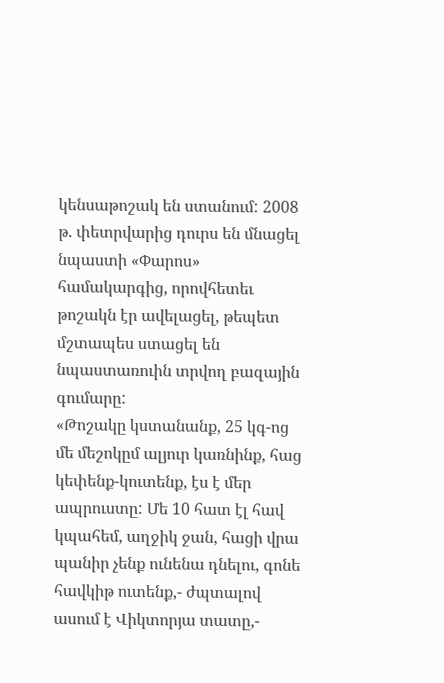կենսաթոշակ են ստանում: 2008 թ. փետրվարից դուրս են մնացել նպաստի «Փարոս» համակարգից, որովհետեւ թոշակն էր ավելացել, թեպետ մշտապես ստացել են նպաստառուին տրվող բազային գումարը:
«Թոշակը կստանանք, 25 կգ-ոց մե մեշոկըմ ալյուր կառնինք, հաց կեփենք-կուտենք, էս է մեր ապրուստը: Մե 10 հատ էլ հավ կպահեմ, աղջիկ ջան, հացի վրա պանիր չենք ունենա դնելու, գոնե հավկիթ ուտենք,- ժպտալով ասում է Վիկտորյա տատը,-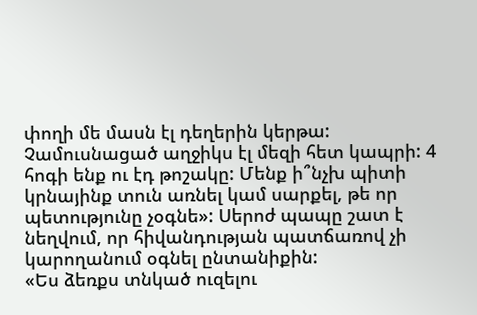փողի մե մասն էլ դեղերին կերթա: Չամուսնացած աղջիկս էլ մեզի հետ կապրի: 4 հոգի ենք ու էդ թոշակը: Մենք ի՞նչխ պիտի կրնայինք տուն առնել կամ սարքել, թե որ պետությունը չօգնե»: Սերոժ պապը շատ է նեղվում, որ հիվանդության պատճառով չի կարողանում օգնել ընտանիքին:
«Ես ձեռքս տնկած ուզելու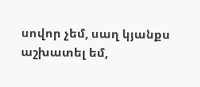սովոր չեմ, սաղ կյանքս աշխատել եմ,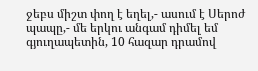ջեբս միշտ փող է եղել,- ասում է Սերոժ պապը,- մե երկու անգամ դիմել եմ գյուղապետին, 10 հազար դրամով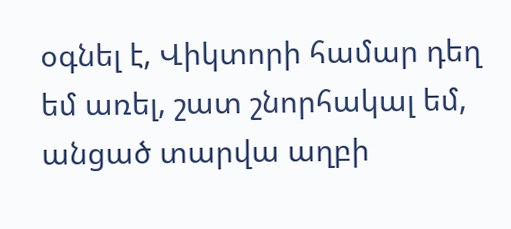օգնել է, Վիկտորի համար դեղ եմ առել, շատ շնորհակալ եմ, անցած տարվա աղբի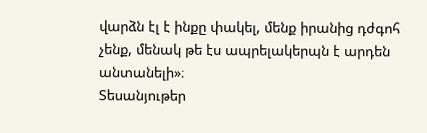վարձն էլ է ինքը փակել, մենք իրանից դժգոհ չենք, մենակ թե էս ապրելակերպն է արդեն անտանելի»։
Տեսանյութեր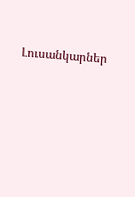Լուսանկարներ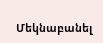Մեկնաբանել